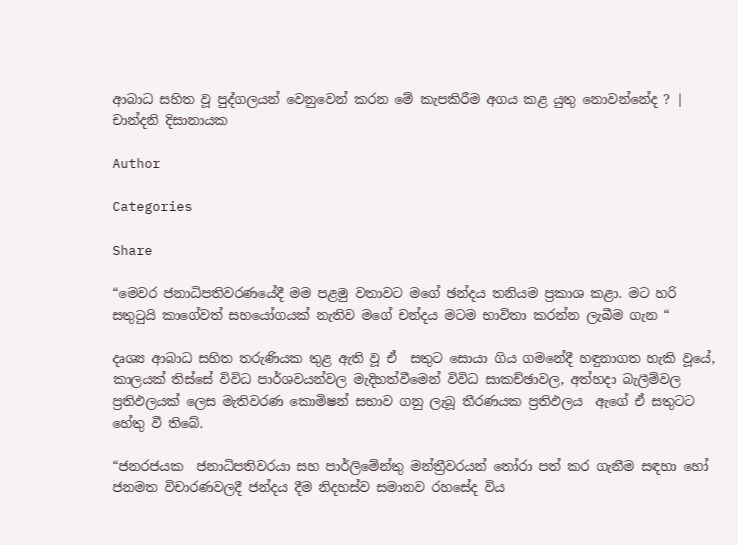ආබාධ සහිත වූ පුද්ගලයන් වෙනුවෙන් කරන මේ කැපකිරීම අගය කළ යුතු නොවන්නේද ? | චාන්දනි දිසානායක

Author

Categories

Share

“මෙවර ජනාධිපතිවරණයේදී මම පළමු වතාවට මගේ ඡන්දය තනියම ප්‍රකාශ කළා. මට හරි සතුටුයි කාගේවත් සහයෝගයක් නැතිව මගේ චන්දය මටම භාවිතා කරන්න ලැබීම ගැන “

දෘශ්‍ය ආබාධ සහිත තරුණියක තුළ ඇති වූ ඒ  සතුට සොයා ගිය ගමනේදී හඳුනාගත හැකි වූයේ, කාලයක් තිස්සේ විවිධ පාර්ශවයන්වල මැදිහත්වීමෙන් විවිධ සාකච්ඡාවල, අත්හදා බැලීම්වල ප්‍රතිඵලයක් ලෙස මැතිවරණ කොමිෂන් සභාව ගනු ලැබූ තීරණයක ප්‍රතිඵලය  ඇගේ ඒ සතුටට හේතු වී තිබේ.

“ජනරජයක  ජනාධිපතිවරයා සහ පාර්ලිමේන්තු මන්ත්‍රීවරයන් තෝරා පත් කර ගැනීම සඳහා හෝ ජනමත විචාරණවලදී ජන්දය දීම නිදහස්ව සමානව රහසේද විය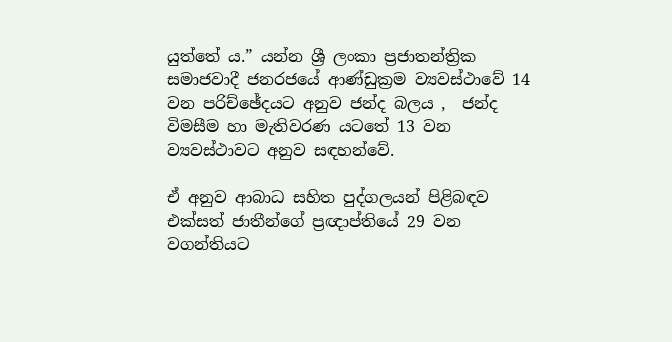යුත්තේ ය.” යන්න ශ්‍රී ලංකා ප්‍රජාතන්ත්‍රික සමාජවාදී ජනරජයේ ආණ්ඩුක්‍රම ව්‍යවස්ථාවේ 14 වන පරිච්ඡේදයට අනුව ජන්ද බලය ,  ජන්ද විමසීම හා මැතිවරණ යටතේ 13 වන ව්‍යවස්ථාවට අනුව සඳහන්වේ.

ඒ අනුව ආබාධ සහිත පුද්ගලයන් පිළිබඳව එක්සත් ජාතීන්ගේ ප්‍රඥාප්තියේ 29 වන වගන්තියට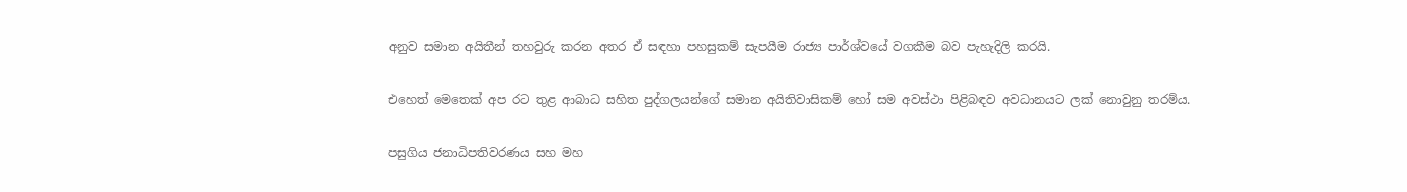අනුව සමාන අයිතීන් තහවුරු කරන අතර ඒ සඳහා පහසුකම් සැපයීම රාජ්‍ය පාර්ශ්වයේ වගකීම බව පැහැදිලි කරයි.

එහෙත් මෙතෙක් අප රට තුළ ආබාධ සහිත පුද්ගලයන්ගේ සමාන අයිතිවාසිකම් හෝ සම අවස්ථා පිළිබඳව අවධානයට ලක් නොවුනු තරම්ය.

පසුගිය ජනාධිපතිවරණය සහ මහ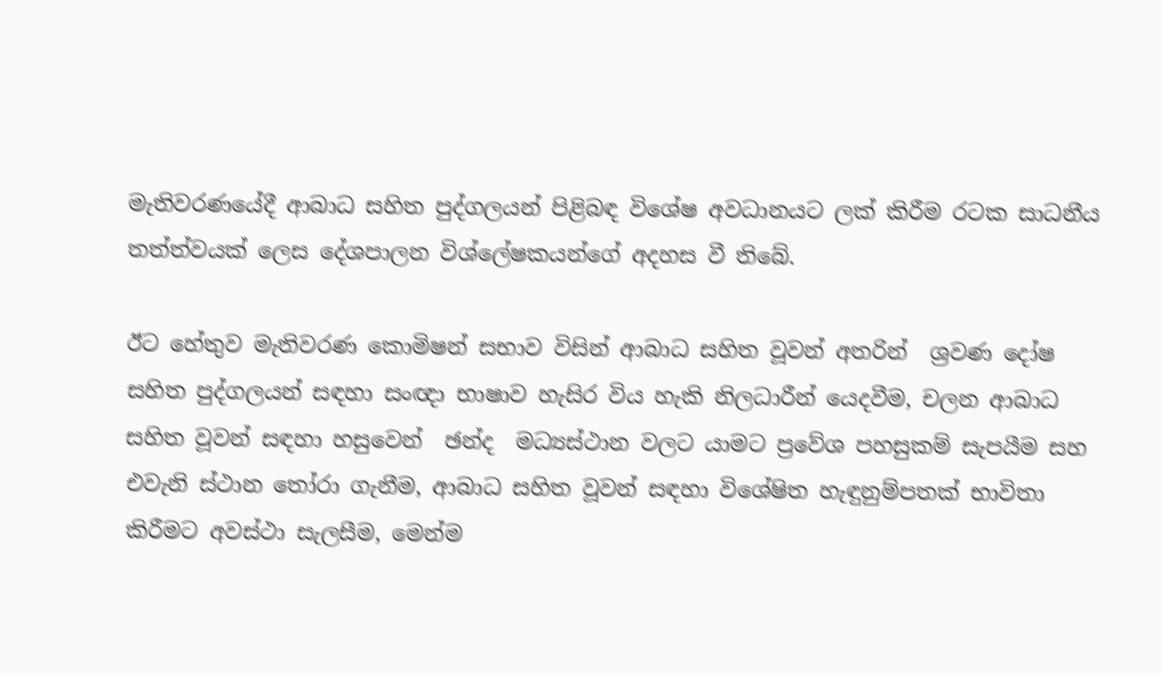මැතිවරණයේදී ආබාධ සහිත පුද්ගලයන් පිළිබඳ විශේෂ අවධානයට ලක් කිරීම රටක සාධනීය තත්ත්වයක් ලෙස දේශපාලන විශ්ලේෂකයන්ගේ අදහස වී තිබේ.

ඊට හේතුව මැතිවරණ කොමිෂන් සභාව විසින් ආබාධ සහිත වූවන් අතරින්  ශ්‍රවණ දෝෂ සහිත පුද්ගලයන් සඳහා සංඥා භාෂාව හැසිර විය හැකි නිලධාරීන් යෙදවීම, චලන ආබාධ සහිත වූවන් සඳහා හසුවෙන්  ඡන්ද  මධ්‍යස්ථාන වලට යාමට ප්‍රවේශ පහසුකම් සැපයීම සහ එවැනි ස්ථාන තෝරා ගැනීම, ආබාධ සහිත වූවන් සඳහා විශේෂිත හැඳුනුම්පතක් භාවිතා කිරීමට අවස්ථා සැලසීම, මෙන්ම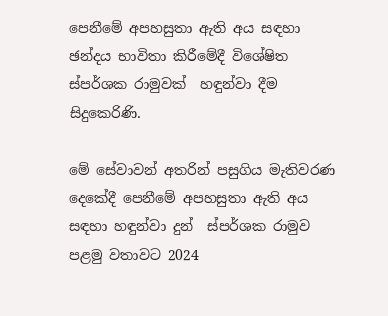පෙනීමේ අපහසුතා ඇති අය සඳහා ඡන්දය භාවිතා කිරීමේදී විශේෂිත ස්පර්ශක රාමුවක්  හඳුන්වා දීම  සිදුකෙරිණි.

මේ සේවාවන් අතරින් පසුගිය මැතිවරණ දෙකේදී පෙනීමේ අපහසුතා ඇති අය සඳහා හඳුන්වා දුන්  ස්පර්ශක රාමුව  පළමු වතාවට 2024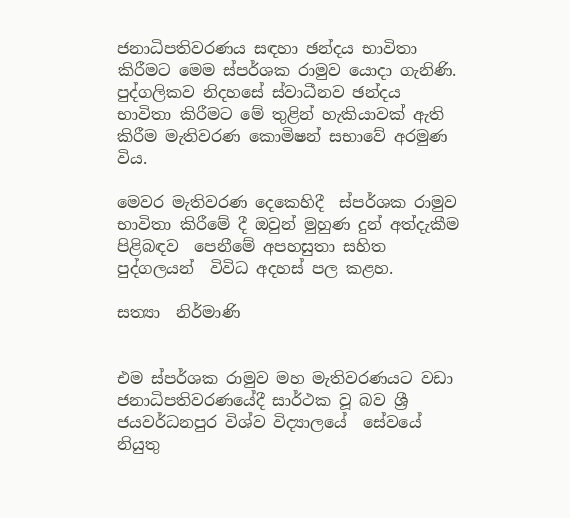ජනාධිපතිවරණය සඳහා ඡන්දය භාවිතා කිරීමට මෙම ස්පර්ශක රාමුව යොදා ගැනිණි. පුද්ගලිකව නිදහසේ ස්වාධීනව ඡන්දය භාවිතා කිරීමට මේ තුළින් හැකියාවක් ඇති කිරීම මැතිවරණ කොමිෂන් සභාවේ අරමුණ විය.

මෙවර මැතිවරණ දෙකෙහිදී  ස්පර්ශක රාමුව භාවිතා කිරීමේ දී ඔවුන් මුහුණ දුන් අත්දැකීම පිළිබඳව  පෙනීමේ අපහසුතා සහිත පුද්ගලයන්  විවිධ අදහස් පල කළහ.

සත්‍යා  නිර්මාණි


එම ස්පර්ශක රාමුව මහ මැතිවරණයට වඩා ජනාධිපතිවරණයේදී සාර්ථක වූ බව ශ්‍රී ජයවර්ධනපුර විශ්ව විද්‍යාලයේ  සේවයේ නියුතු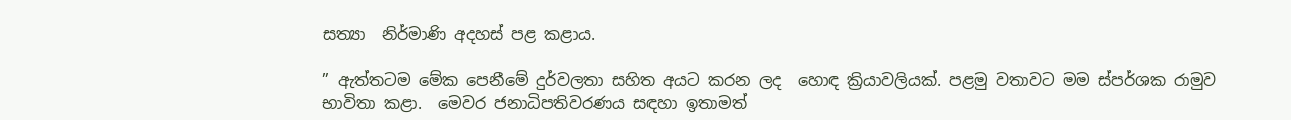සත්‍යා  නිර්මාණි අදහස් පළ කළාය.

” ඇත්තටම මේක පෙනීමේ දුර්වලතා සහිත අයට කරන ලද  හොඳ ක්‍රියාවලියක්. පළමු වතාවට මම ස්පර්ශක රාමුව භාවිතා කළා.  මෙවර ජනාධිපතිවරණය සඳහා ඉතාමත්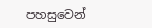පහසුවෙන්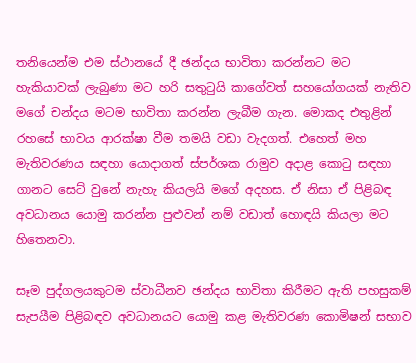තනියෙන්ම එම ස්ථානයේ දී ඡන්දය භාවිතා කරන්නට මට හැකියාවක් ලැබුණා මට හරි සතුටුයි කාගේවත් සහයෝගයක් නැතිව මගේ චන්දය මටම භාවිතා කරන්න ලැබීම ගැන. මොකද එතුළින් රහසේ භාවය ආරක්ෂා වීම තමයි වඩා වැදගත්. එහෙත් මහ මැතිවරණය සඳහා යොදාගත් ස්පර්ශක රාමුව අදාළ කොටු සඳහා ගානට සෙට් වුනේ නැහැ කියලයි මගේ අදහස. ඒ නිසා ඒ පිළිබඳ අවධානය යොමු කරන්න පුළුවන් නම් වඩාත් හොඳයි කියලා මට හිතෙනවා.

සෑම පුද්ගලයකුටම ස්වාධීනව ඡන්දය භාවිතා කිරීමට ඇති පහසුකම් සැපයීම පිළිබඳව අවධානයට යොමු කළ මැතිවරණ කොමිෂන් සභාව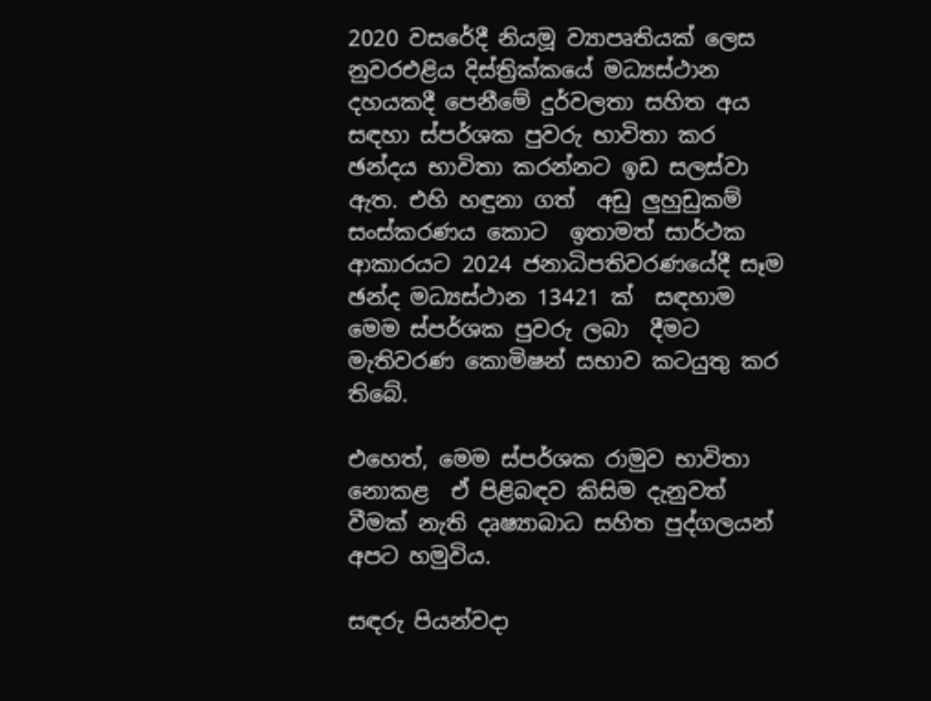2020 වසරේදී නියමූ ව්‍යාපෘතියක් ලෙස නුවරඑළිය දිස්ත්‍රික්කයේ මධ්‍යස්ථාන දහයකදී පෙනීමේ දුර්වලතා සහිත අය සඳහා ස්පර්ශක පුවරු භාවිතා කර ඡන්දය භාවිතා කරන්නට ඉඩ සලස්වා ඇත. එහි හඳුනා ගත්  අඩු ලුහුඩුකම් සංස්කරණය කොට  ඉතාමත් සාර්ථක ආකාරයට 2024 ජනාධිපතිවරණයේදී සෑම ඡන්ද මධ්‍යස්ථාන 13421 ක්  සඳහාම  මෙම ස්පර්ශක පුවරු ලබා  දීමට මැතිවරණ කොමිෂන් සභාව කටයුතු කර තිබේ.

එහෙත්, මෙම ස්පර්ශක රාමුව භාවිතා නොකළ  ඒ පිළිබඳව කිසිම දැනුවත් වීමක් නැති දෘෂ්‍යාබාධ සහිත පුද්ගලයන් අපට හමුවිය.

සඳරු පියන්වදා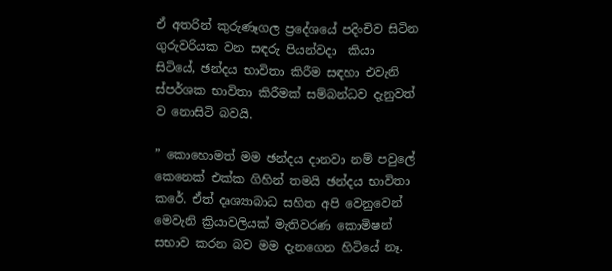ඒ අතරින් කුරුණෑගල ප්‍රදේශයේ පදිංචිව සිටින ගුරුවරියක වන සඳරු පියන්වදා  කියා සිටියේ, ඡන්දය භාවිතා කිරීම සඳහා එවැනි ස්පර්ශක භාවිතා කිරීමක් සම්බන්ධව දැනුවත් ව නොසිටි බවයි.

” කොහොමත් මම ඡන්දය දානවා නම් පවුලේ කෙනෙක් එක්ක ගිහින් තමයි ඡන්දය භාවිතා කරේ. ඒත් දෘශ්‍යාබාධ සහිත අපි වෙනුවෙන් මෙවැනි ක්‍රියාවලියක් මැතිවරණ කොමිෂන් සභාව කරන බව මම දැනගෙන හිටියේ නෑ.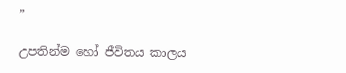”

උපතින්ම හෝ ජීවිතය කාලය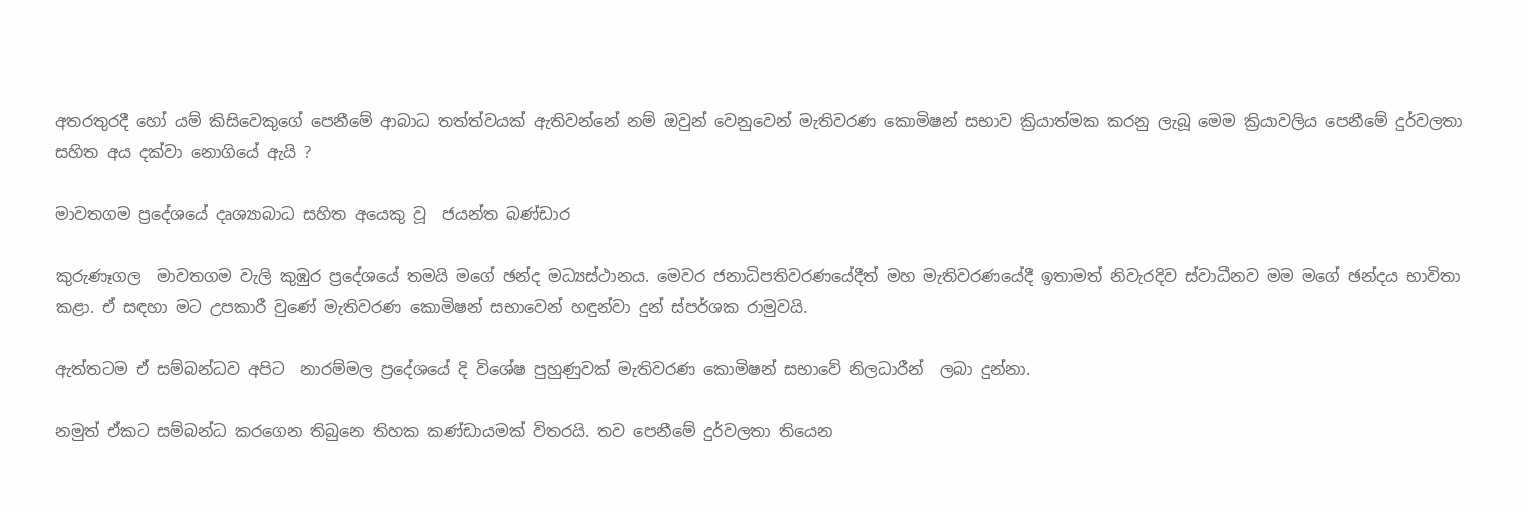අතරතුරදී හෝ යම් කිසිවෙකුගේ පෙනීමේ ආබාධ තත්ත්වයක් ඇතිවන්නේ නම් ඔවුන් වෙනුවෙන් මැතිවරණ කොමිෂන් සභාව ක්‍රියාත්මක කරනු ලැබූ මෙම ක්‍රියාවලිය පෙනීමේ දුර්වලතා සහිත අය දක්වා නොගියේ ඇයි ?

මාවතගම ප්‍රදේශයේ දෘශ්‍යාබාධ සහිත අයෙකු වූ  ජයන්ත බණ්ඩාර

කුරුණෑගල  මාවතගම වැලි කුඹුර ප්‍රදේශයේ තමයි මගේ ඡන්ද මධ්‍යස්ථානය. මෙවර ජනාධිපතිවරණයේදීත් මහ මැතිවරණයේදී ඉතාමත් නිවැරදිව ස්වාධීනව මම මගේ ඡන්දය භාවිතා කළා. ඒ සඳහා මට උපකාරී වුණේ මැතිවරණ කොමිෂන් සභාවෙන් හඳුන්වා දුන් ස්පර්ශක රාමුවයි.

ඇත්තටම ඒ සම්බන්ධව අපිට  නාරම්මල ප්‍රදේශයේ දි විශේෂ පුහුණුවක් මැතිවරණ කොමිෂන් සභාවේ නිලධාරීන්  ලබා දුන්නා.

නමුත් ඒකට සම්බන්ධ කරගෙන තිබුනෙ තිහක කණ්ඩායමක් විතරයි. තව පෙනීමේ දුර්වලතා තියෙන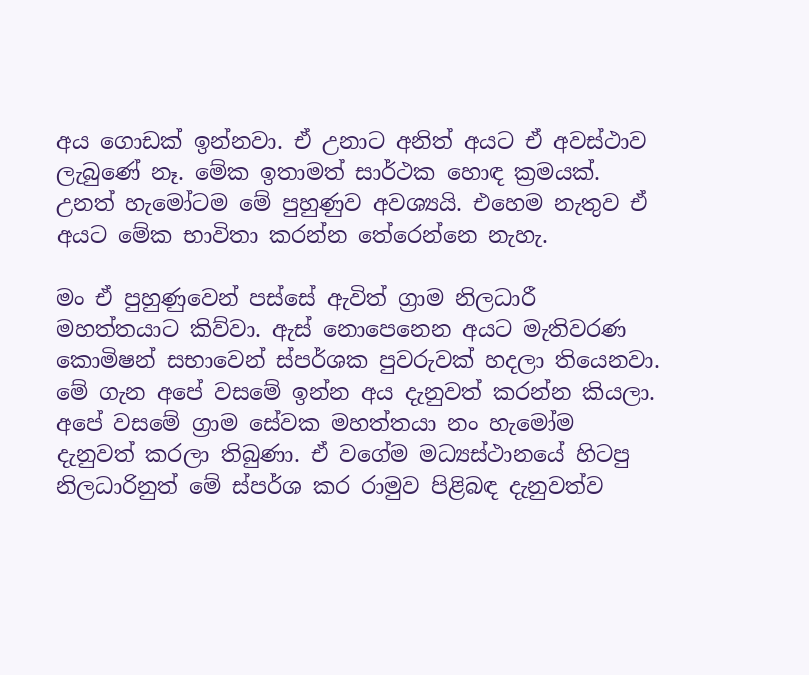අය ගොඩක් ඉන්නවා. ඒ උනාට අනිත් අයට ඒ අවස්ථාව ලැබුණේ නෑ. මේක ඉතාමත් සාර්ථක හොඳ ක්‍රමයක්. උනත් හැමෝටම මේ පුහුණුව අවශ්‍යයි. එහෙම නැතුව ඒ අයට මේක භාවිතා කරන්න තේරෙන්නෙ නැහැ.

මං ඒ පුහුණුවෙන් පස්සේ ඇවිත් ග්‍රාම නිලධාරී මහත්තයාට කිව්වා. ඇස් නොපෙනෙන අයට මැතිවරණ කොමිෂන් සභාවෙන් ස්පර්ශක පුවරුවක් හදලා තියෙනවා. මේ ගැන අපේ වසමේ ඉන්න අය දැනුවත් කරන්න කියලා. අපේ වසමේ ග්‍රාම සේවක මහත්තයා නං හැමෝම දැනුවත් කරලා තිබුණා. ඒ වගේම මධ්‍යස්ථානයේ හිටපු නිලධාරිනුත් මේ ස්පර්ශ කර රාමුව පිළිබඳ දැනුවත්ව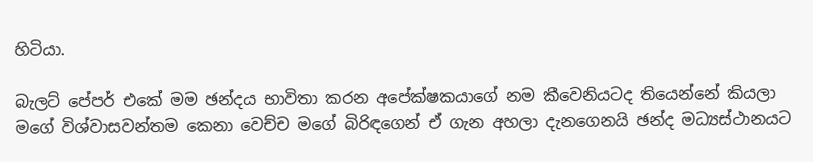හිටියා.

බැලට් පේපර් එකේ මම ඡන්දය භාවිතා කරන අපේක්ෂකයාගේ නම කීවෙනියටද තියෙන්නේ කියලා මගේ විශ්වාසවන්තම කෙනා වෙච්ච මගේ බිරිඳගෙන් ඒ ගැන අහලා දැනගෙනයි ඡන්ද මධ්‍යස්ථානයට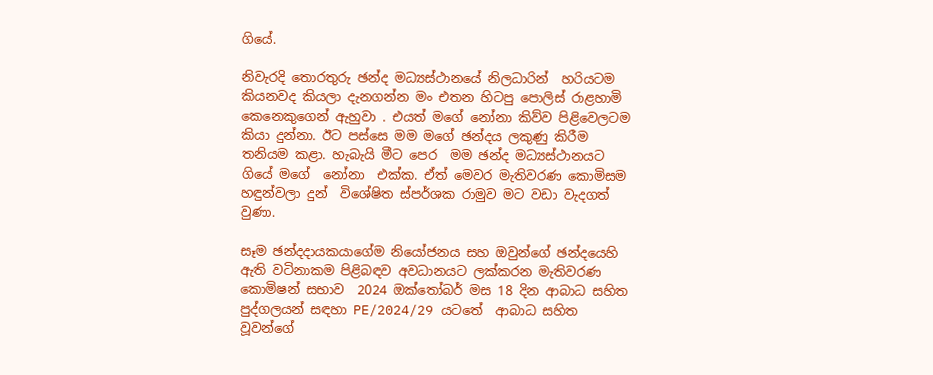ගියේ.

නිවැරදි තොරතුරු ඡන්ද මධ්‍යස්ථානයේ නිලධාරින්  හරියටම කියනවද කියලා දැනගන්න මං එතන හිටපු පොලිස් රාළහාමි කෙනෙකුගෙන් ඇහුවා . එයත් මගේ නෝනා කිව්ව පිළිවෙලටම කියා දුන්නා. ඊට පස්සෙ මම මගේ ඡන්දය ලකුණු කිරීම තනියම කළා. හැබැයි මීට පෙර  මම ඡන්ද මධ්‍යස්ථානයට ගියේ මගේ  නෝනා  එක්ක. ඒත් මෙවර මැතිවරණ කොමිසම හඳුන්වලා දුන්  විශේෂිත ස්පර්ශක රාමුව මට වඩා වැදගත් වුණා.

සෑම ඡන්දදායකයාගේම නියෝජනය සහ ඔවුන්ගේ ඡන්දයෙහි ඇති වටිනාකම පිළිබඳව අවධානයට ලක්කරන මැතිවරණ කොමිෂන් සභාව  2024 ඔක්තෝබර් මස 18 දින ආබාධ සහිත පුද්ගලයන් සඳහා PE/2024/29 යටතේ  ආබාධ සහිත වූවන්ගේ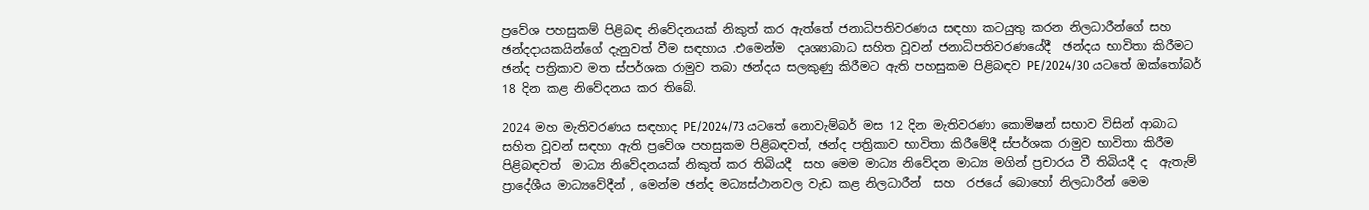ප්‍රවේශ පහසුකම් පිළිබඳ නිවේදනයක් නිකුත් කර ඇත්තේ ජනාධිපතිවරණය සඳහා කටයුතු කරන නිලධාරීන්ගේ සහ ඡන්දදායකයින්ගේ දැනුවත් වීම සඳහාය .එමෙන්ම  දෘශ්‍යාබාධ සහිත වූවන් ජනාධිපතිවරණයේදී  ඡන්දය භාවිතා කිරීමට  ඡන්ද පත්‍රිකාව මත ස්පර්ශක රාමුව තබා ඡන්දය සලකුණු කිරීමට ඇති පහසුකම පිළිබඳව PE/2024/30 යටතේ ඔක්තෝබර් 18 දින කළ නිවේදනය කර තිබේ.

2024 මහ මැතිවරණය සඳහාද PE/2024/73 යටතේ නොවැම්බර් මස 12 දින මැතිවරණා කොමිෂන් සභාව විසින් ආබාධ සහිත වූවන් සඳහා ඇති ප්‍රවේශ පහසුකම පිළිබඳවත්, ඡන්ද පත්‍රිකාව භාවිතා කිරීමේදී ස්පර්ශක රාමුව භාවිතා කිරීම පිළිබඳවත්  මාධ්‍ය නිවේදනයක් නිකුත් කර තිබියදී  සහ මෙම මාධ්‍ය නිවේදන මාධ්‍ය මගින් ප්‍රචාරය වී තිබියදී ද  ඇතැම් ප්‍රාදේශීය මාධ්‍යවේදීන් , මෙන්ම ඡන්ද මධ්‍යස්ථානවල වැඩ කළ නිලධාරීන්  සහ  රජයේ බොහෝ නිලධාරීන් මෙම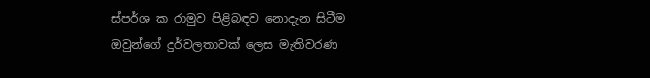ස්පර්ශ ක රාමුව පිළිබඳව නොදැන සිටීම ඔවුන්ගේ දුර්වලතාවක් ලෙස මැතිවරණ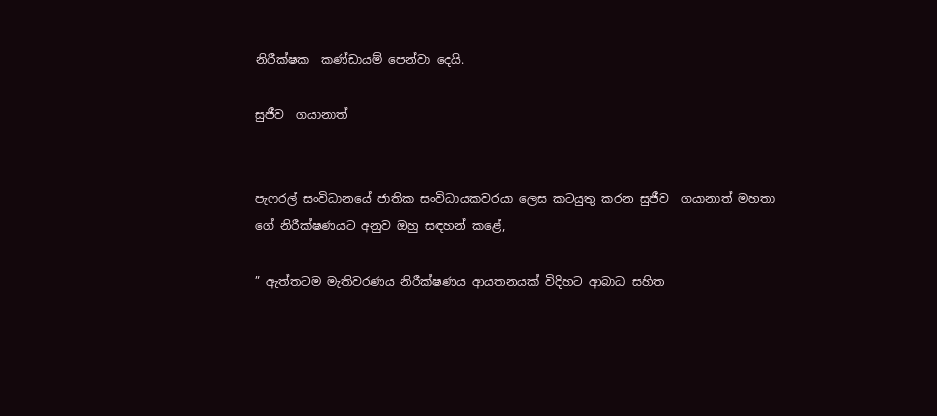නිරීක්ෂක  කණ්ඩායම් පෙන්වා දෙයි.

සුජීව  ගයානාත්


පැෆරල් සංවිධානයේ ජාතික සංවිධායකවරයා ලෙස කටයුතු කරන සුජීව  ගයානාත් මහතා ගේ නිරීක්ෂණයට අනුව ඔහු සඳහන් කළේ,

” ඇත්තටම මැතිවරණය නිරීක්ෂණය ආයතනයක් විදිහට ආබාධ සහිත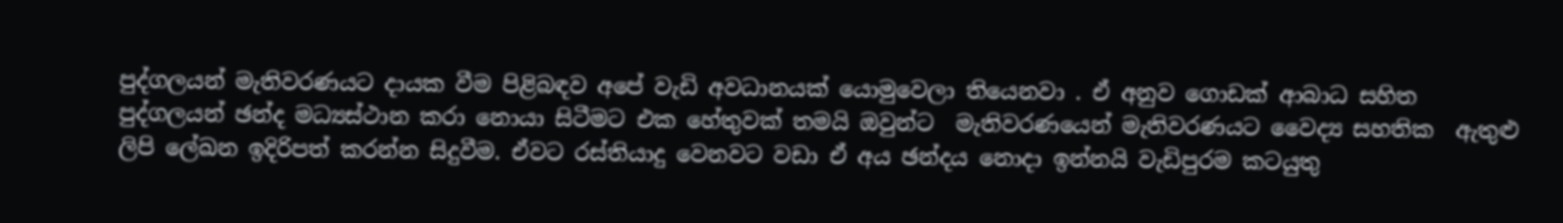පුද්ගලයන් මැතිවරණයට දායක වීම පිළිබඳව අපේ වැඩි අවධානයක් යොමුවෙලා තියෙනවා . ඒ අනුව ගොඩක් ආබාධ සහිත පුද්ගලයන් ඡන්ද මධ්‍යස්ථාන කරා නොයා සිටීමට එක හේතුවක් තමයි ඔවුන්ට  මැතිවරණයෙන් මැතිවරණයට වෛද්‍ය සහතික  ඇතුළු ලිපි ලේඛන ඉදිරිපත් කරන්න සිදුවීම. ඒවට රස්තියාදු වෙනවට වඩා ඒ අය ඡන්දය නොදා ඉන්නයි වැඩිපුරම කටයුතු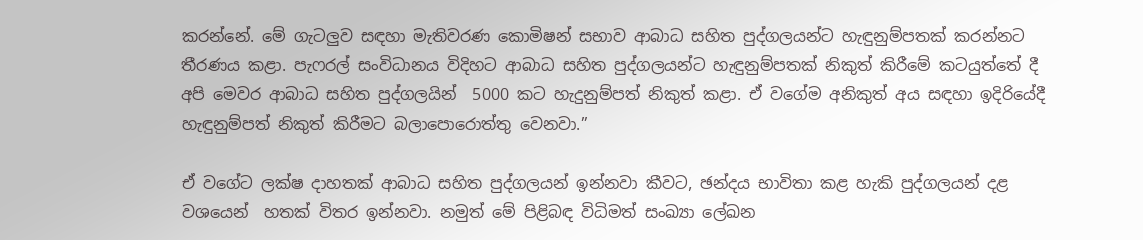කරන්නේ. මේ ගැටලුව සඳහා මැතිවරණ කොමිෂන් සභාව ආබාධ සහිත පුද්ගලයන්ට හැඳුනුම්පතක් කරන්නට තීරණය කළා. පැෆරල් සංවිධානය විදිහට ආබාධ සහිත පුද්ගලයන්ට හැඳුනුම්පතක් නිකුත් කිරීමේ කටයුත්තේ දී අපි මෙවර ආබාධ සහිත පුද්ගලයින්  5000 කට හැදුනුම්පත් නිකුත් කළා. ඒ වගේම අනිකුත් අය සඳහා ඉදිරියේදී හැඳුනුම්පත් නිකුත් කිරීමට බලාපොරොත්තු වෙනවා.”

ඒ වගේට ලක්ෂ දාහතක් ආබාධ සහිත පුද්ගලයන් ඉන්නවා කීවට, ඡන්දය භාවිතා කළ හැකි පුද්ගලයන් දළ වශයෙන්  හතක් විතර ඉන්නවා. නමුත් මේ පිළිබඳ විධිමත් සංඛ්‍යා ලේඛන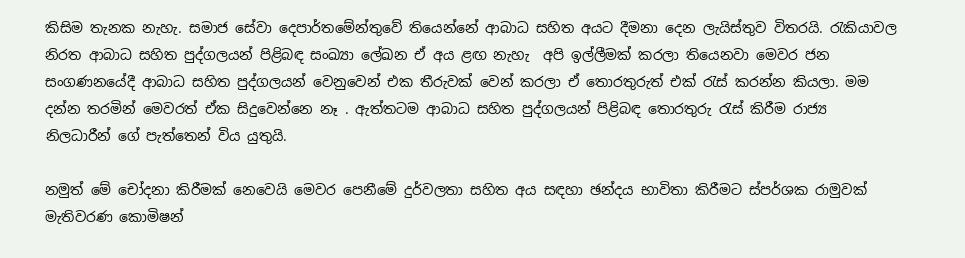කිසිම තැනක නැහැ. සමාජ සේවා දෙපාර්තමේන්තුවේ තියෙන්නේ ආබාධ සහිත අයට දීමනා දෙන ලැයිස්තුව විතරයි. රැකියාවල නිරත ආබාධ සහිත පුද්ගලයන් පිළිබඳ සංඛ්‍යා ලේඛන ඒ අය ළඟ නැහැ  අපි ඉල්ලීමක් කරලා තියෙනවා මෙවර ජන සංගණනයේදී ආබාධ සහිත පුද්ගලයන් වෙනුවෙන් එක තීරුවක් වෙන් කරලා ඒ තොරතුරුත් එක් රැස් කරන්න කියලා. මම දන්න තරමින් මෙවරත් ඒක සිදුවෙන්නෙ නෑ . ඇත්තටම ආබාධ සහිත පුද්ගලයන් පිළිබඳ තොරතුරු රැස් කිරීම රාජ්‍ය නිලධාරීන් ගේ පැත්තෙන් විය යුතුයි.

නමුත් මේ චෝදනා කිරීමක් නෙවෙයි මෙවර පෙනීමේ දුර්වලතා සහිත අය සඳහා ඡන්දය භාවිතා කිරීමට ස්පර්ශක රාමුවක් මැතිවරණ කොමිෂන්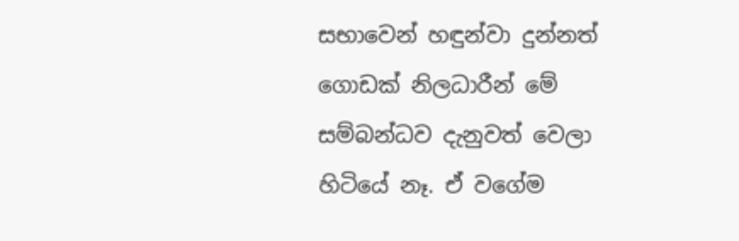සභාවෙන් හඳුන්වා දුන්නත් ගොඩක් නිලධාරීන් මේ සම්බන්ධව දැනුවත් වෙලා හිටියේ නෑ. ඒ වගේම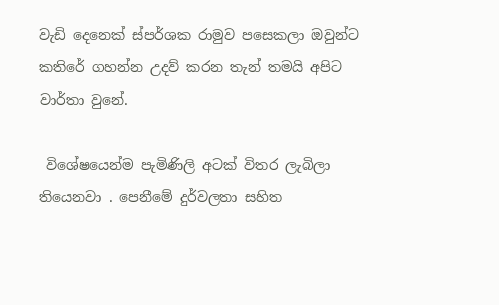වැඩි දෙනෙක් ස්පර්ශක රාමුව පසෙකලා ඔවුන්ට කතිරේ ගහන්න උදව් කරන තැන් තමයි අපිට වාර්තා වුනේ.

 විශේෂයෙන්ම පැමිණිලි අටක් විතර ලැබිලා තියෙනවා . පෙනීමේ දුර්වලතා සහිත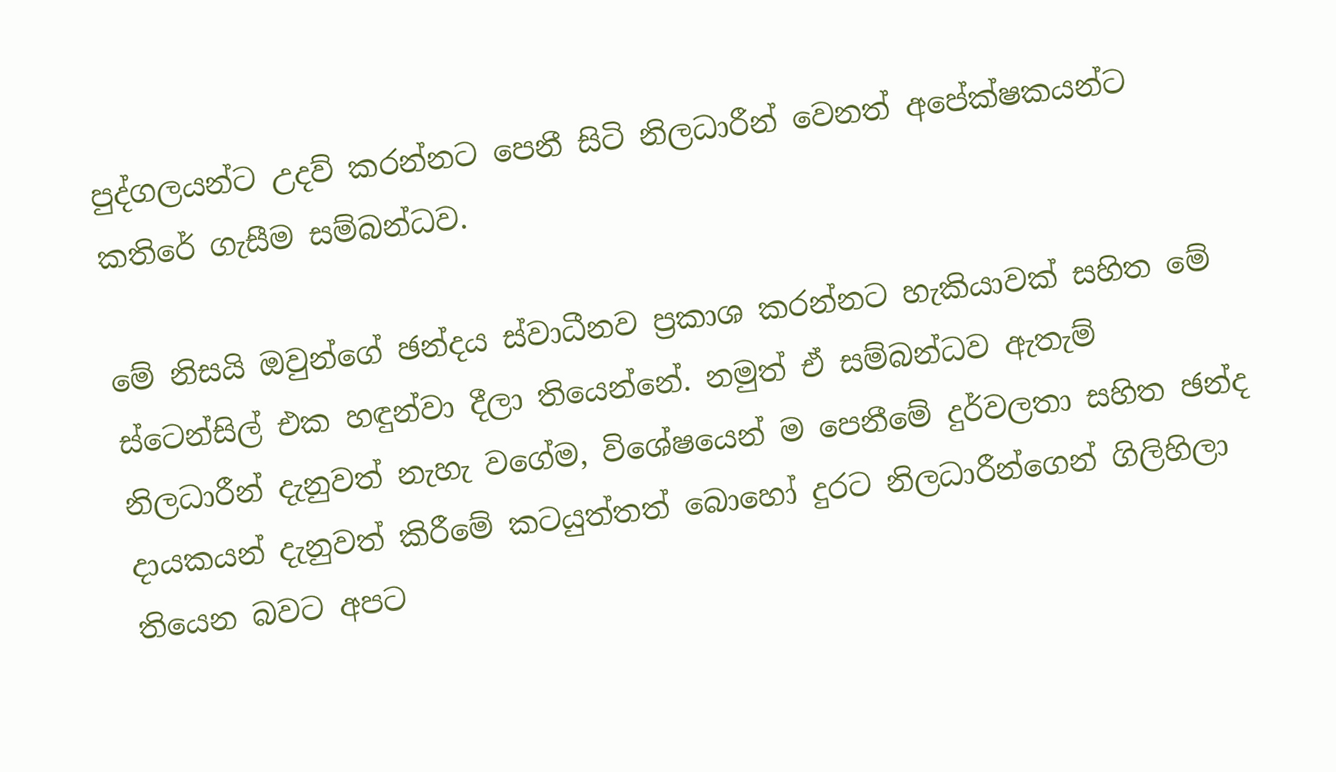පුද්ගලයන්ට උදව් කරන්නට පෙනී සිටි නිලධාරීන් වෙනත් අපේක්ෂකයන්ට කතිරේ ගැසීම සම්බන්ධව.

මේ නිසයි ඔවුන්ගේ ඡන්දය ස්වාධීනව ප්‍රකාශ කරන්නට හැකියාවක් සහිත මේ ස්ටෙන්සිල් එක හඳුන්වා දීලා තියෙන්නේ. නමුත් ඒ සම්බන්ධව ඇතැම් නිලධාරීන් දැනුවත් නැහැ වගේම, විශේෂයෙන් ම පෙනීමේ දුර්වලතා සහිත ඡන්ද දායකයන් දැනුවත් කිරීමේ කටයුත්තත් බොහෝ දුරට නිලධාරීන්ගෙන් ගිලිහිලා තියෙන බවට අපට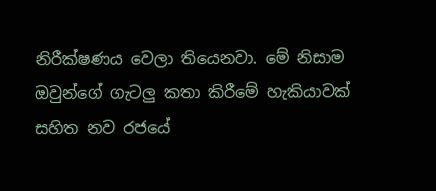නිරීක්ෂණය වෙලා තියෙනවා. මේ නිසාම ඔවුන්ගේ ගැටලු කතා කිරීමේ හැකියාවක් සහිත නව රජයේ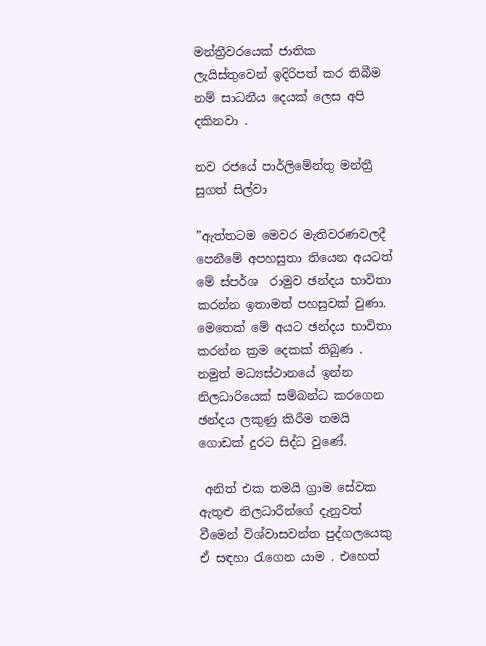මන්ත්‍රීවරයෙක් ජාතික ලැයිස්තුවෙන් ඉදිරිපත් කර තිබීම නම් සාධනීය දෙයක් ලෙස අපි දකිනවා .

නව රජයේ පාර්ලිමේන්තු මන්ත්‍රී සුගත් සිල්වා

”ඇත්තටම මෙවර මැතිවරණවලදී පෙනීමේ අපහසුතා තියෙන අයටත් මේ ස්පර්ශ  රාමුව ඡන්දය භාවිතා කරන්න ඉතාමත් පහසුවක් වුණා. මෙතෙක් මේ අයට ඡන්දය භාවිතා කරන්න ක්‍රම දෙකක් තිබුණ .  නමුත් මධ්‍යස්ථානයේ ඉන්න නිලධාරියෙක් සම්බන්ධ කරගෙන ඡන්දය ලකුණු කිරීම තමයි ගොඩක් දුරට සිද්ධ වුණේ.

 අනිත් එක තමයි ග්‍රාම සේවක  ඇතුළු නිලධාරීන්ගේ දැනුවත් වීමෙන් විශ්වාසවන්ත පුද්ගලයෙකු ඒ සඳහා රැගෙන යාම . එහෙත්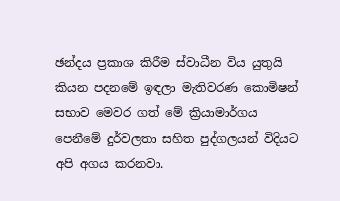ඡන්දය ප්‍රකාශ කිරීම ස්වාධීන විය යුතුයි කියන පදනමේ ඉඳලා මැතිවරණ කොමිෂන් සභාව මෙවර ගත් මේ ක්‍රියාමාර්ගය පෙනීමේ දුර්වලතා සහිත පුද්ගලයන් විදියට අපි අගය කරනවා.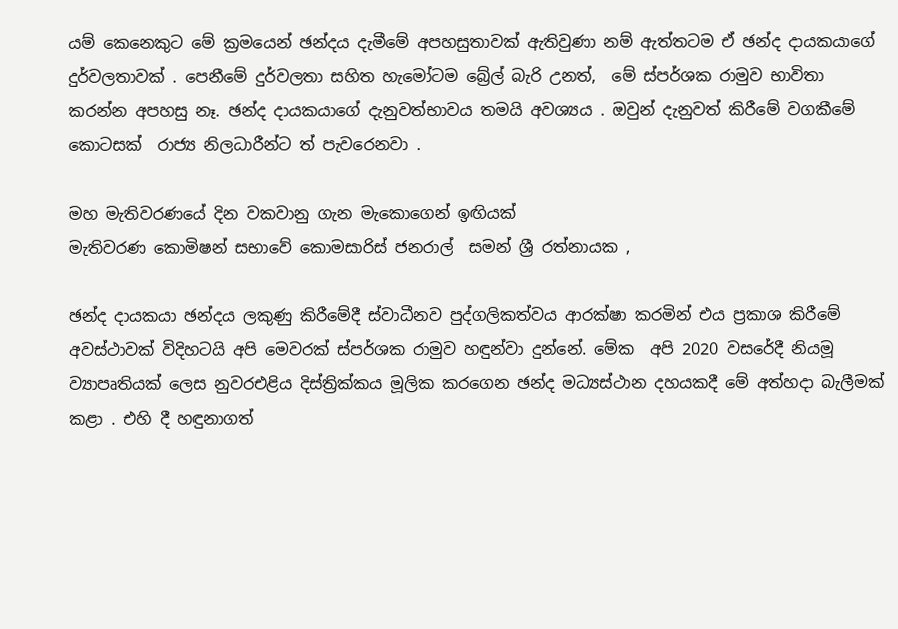යම් කෙනෙකුට මේ ක්‍රමයෙන් ඡන්දය දැමීමේ අපහසුතාවක් ඇතිවුණා නම් ඇත්තටම ඒ ඡන්ද දායකයාගේ දුර්වලතාවක් . පෙනීමේ දුර්වලතා සහිත හැමෝටම බ්‍රේල් බැරි උනත්,  මේ ස්පර්ශක රාමුව භාවිතා කරන්න අපහසු නෑ. ඡන්ද දායකයාගේ දැනුවත්භාවය තමයි අවශ්‍යය . ඔවුන් දැනුවත් කිරීමේ වගකීමේ කොටසක්  රාජ්‍ය නිලධාරීන්ට ත් පැවරෙනවා .

මහ මැතිවරණයේ දින වකවානු ගැන මැකොගෙන් ඉඟියක්
මැතිවරණ කොමිෂන් සභාවේ කොමසාරිස් ජනරාල්  සමන් ශ්‍රී රත්නායක ,

ඡන්ද දායකයා ඡන්දය ලකුණු කිරීමේදී ස්වාධීනව පුද්ගලිකත්වය ආරක්ෂා කරමින් එය ප්‍රකාශ කිරීමේ අවස්ථාවක් විදිහටයි අපි මෙවරක් ස්පර්ශක රාමුව හඳුන්වා දුන්නේ. මේක  අපි 2020 වසරේදී නියමූ ව්‍යාපෘතියක් ලෙස නුවරඑළිය දිස්ත්‍රික්කය මූලික කරගෙන ඡන්ද මධ්‍යස්ථාන දහයකදී මේ අත්හදා බැලීමක් කළා . එහි දී හඳුනාගත්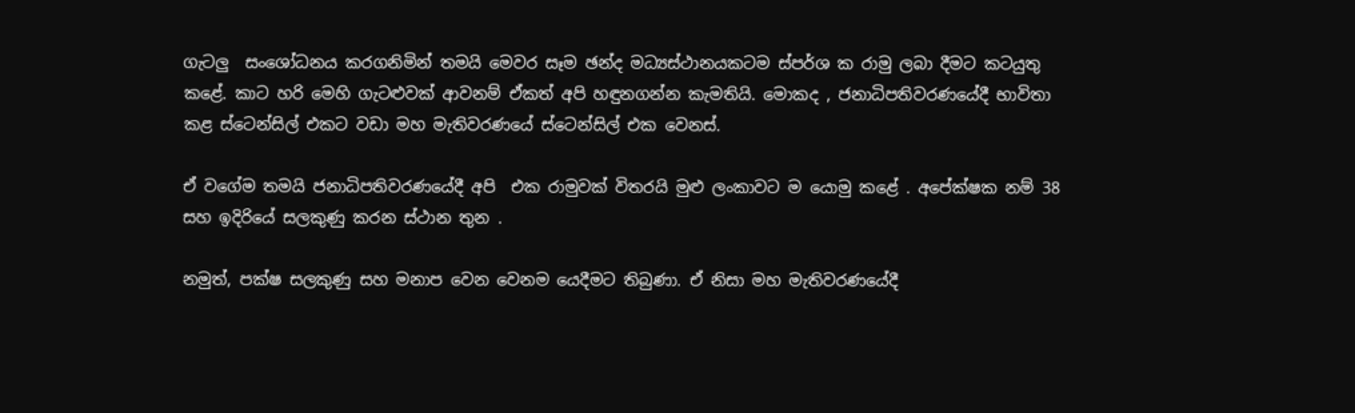ගැටලු  සංශෝධනය කරගනිමින් තමයි මෙවර සෑම ඡන්ද මධ්‍යස්ථානයකටම ස්පර්ශ ක රාමු ලබා දීමට කටයුතු කළේ. කාට හරි මෙහි ගැටළුවක් ආවනම් ඒකත් අපි හඳුනගන්න කැමතියි. මොකද , ජනාධිපතිවරණයේදී භාවිතා කළ ස්ටෙන්සිල් එකට වඩා මහ මැතිවරණයේ ස්ටෙන්සිල් එක වෙනස්.

ඒ වගේම තමයි ජනාධිපතිවරණයේදී අපි  එක රාමුවක් විතරයි මුළු ලංකාවට ම යොමු කළේ . අපේක්ෂක නම් 38 සහ ඉදිරියේ සලකුණු කරන ස්ථාන තුන .

නමුත්, පක්ෂ සලකුණු සහ මනාප වෙන වෙනම යෙදීමට තිබුණා. ඒ නිසා මහ මැතිවරණයේදී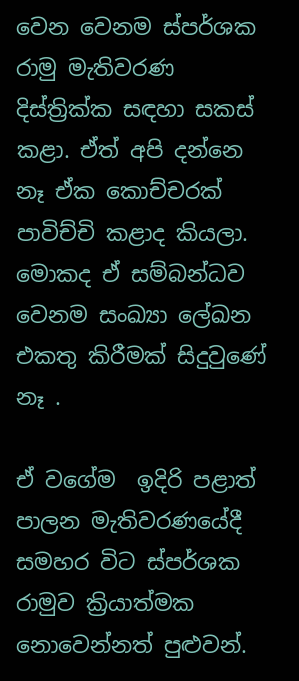වෙන වෙනම ස්පර්ශක රාමු මැතිවරණ දිස්ත්‍රික්ක සඳහා සකස් කළා. ඒත් අපි දන්නෙ නෑ ඒක කොච්චරක් පාවිච්චි කළාද කියලා. මොකද ඒ සම්බන්ධව වෙනම සංඛ්‍යා ලේඛන එකතු කිරීමක් සිදුවුණේ නෑ .

ඒ වගේම  ඉදිරි පළාත් පාලන මැතිවරණයේදී සමහර විට ස්පර්ශක රාමුව ක්‍රියාත්මක නොවෙන්නත් පුළුවන්.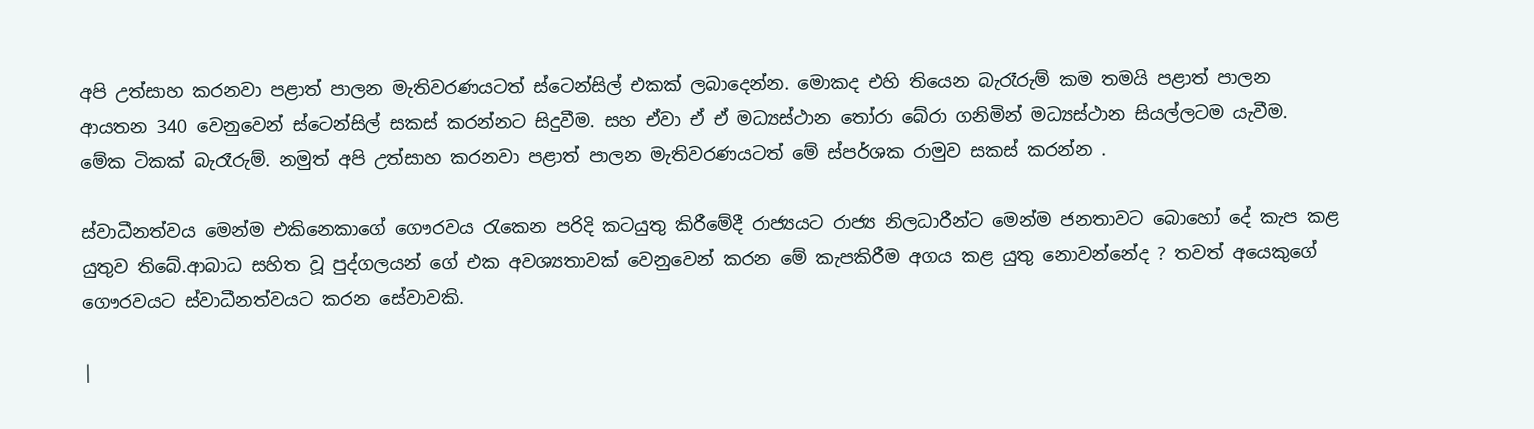අපි උත්සාහ කරනවා පළාත් පාලන මැතිවරණයටත් ස්ටෙන්සිල් එකක් ලබාදෙන්න. මොකද එහි තියෙන බැරෑරුම් කම තමයි පළාත් පාලන ආයතන 340 වෙනුවෙන් ස්ටෙන්සිල් සකස් කරන්නට සිදුවීම. සහ ඒවා ඒ ඒ මධ්‍යස්ථාන තෝරා බේරා ගනිමින් මධ්‍යස්ථාන සියල්ලටම යැවීම. මේක ටිකක් බැරෑරුම්. නමුත් අපි උත්සාහ කරනවා පළාත් පාලන මැතිවරණයටත් මේ ස්පර්ශක රාමුව සකස් කරන්න .

ස්වාධීනත්වය මෙන්ම එකිනෙකාගේ ගෞරවය රැකෙන පරිදි කටයුතු කිරීමේදී රාජ්‍යයට රාජ්‍ය නිලධාරීන්ට මෙන්ම ජනතාවට බොහෝ දේ කැප කළ යුතුව තිබේ.ආබාධ සහිත වූ පුද්ගලයන් ගේ එක අවශ්‍යතාවක් වෙනුවෙන් කරන මේ කැපකිරීම අගය කළ යුතු නොවන්නේද ? තවත් අයෙකුගේ ගෞරවයට ස්වාධීනත්වයට කරන සේවාවකි.

|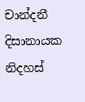චාන්දනී දිසානායක
නිදහස්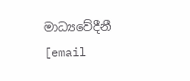මාධ්‍යවේදීනී
[email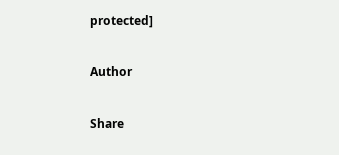protected]

Author

Share